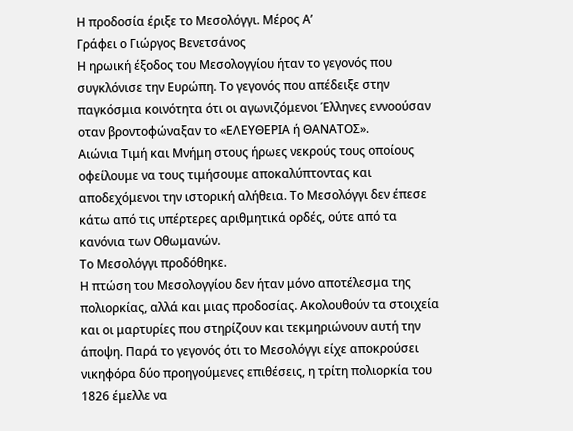Η προδοσία έριξε το Μεσολόγγι. Μέρος Α’
Γράφει ο Γιώργος Βενετσάνος
Η ηρωική έξοδος του Μεσολογγίου ήταν το γεγονός που συγκλόνισε την Ευρώπη. Το γεγονός που απέδειξε στην παγκόσμια κοινότητα ότι οι αγωνιζόμενοι Έλληνες εννοούσαν οταν βροντοφώναξαν το «ΕΛΕΥΘΕΡΙΑ ή ΘΑΝΑΤΟΣ».
Αιώνια Τιμή και Μνήμη στους ήρωες νεκρούς τους οποίους οφείλουμε να τους τιμήσουμε αποκαλύπτοντας και αποδεχόμενοι την ιστορική αλήθεια. Το Μεσολόγγι δεν έπεσε κάτω από τις υπέρτερες αριθμητικά ορδές, ούτε από τα κανόνια των Οθωμανών.
Το Μεσολόγγι προδόθηκε.
Η πτώση του Μεσολογγίου δεν ήταν μόνο αποτέλεσμα της πολιορκίας, αλλά και μιας προδοσίας. Ακολουθούν τα στοιχεία και οι μαρτυρίες που στηρίζουν και τεκμηριώνουν αυτή την άποψη. Παρά το γεγονός ότι το Μεσολόγγι είχε αποκρούσει νικηφόρα δύο προηγούμενες επιθέσεις, η τρίτη πολιορκία του 1826 έμελλε να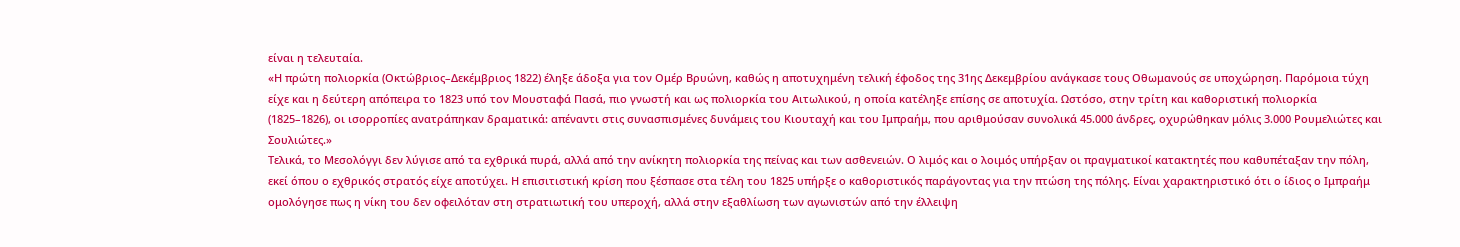είναι η τελευταία.
«Η πρώτη πολιορκία (Οκτώβριος–Δεκέμβριος 1822) έληξε άδοξα για τον Ομέρ Βρυώνη, καθώς η αποτυχημένη τελική έφοδος της 31ης Δεκεμβρίου ανάγκασε τους Οθωμανούς σε υποχώρηση. Παρόμοια τύχη είχε και η δεύτερη απόπειρα το 1823 υπό τον Μουσταφά Πασά, πιο γνωστή και ως πολιορκία του Αιτωλικού, η οποία κατέληξε επίσης σε αποτυχία. Ωστόσο, στην τρίτη και καθοριστική πολιορκία (1825–1826), οι ισορροπίες ανατράπηκαν δραματικά: απέναντι στις συνασπισμένες δυνάμεις του Κιουταχή και του Ιμπραήμ, που αριθμούσαν συνολικά 45.000 άνδρες, οχυρώθηκαν μόλις 3.000 Ρουμελιώτες και Σουλιώτες.»
Τελικά, το Μεσολόγγι δεν λύγισε από τα εχθρικά πυρά, αλλά από την ανίκητη πολιορκία της πείνας και των ασθενειών. Ο λιμός και ο λοιμός υπήρξαν οι πραγματικοί κατακτητές που καθυπέταξαν την πόλη, εκεί όπου ο εχθρικός στρατός είχε αποτύχει. Η επισιτιστική κρίση που ξέσπασε στα τέλη του 1825 υπήρξε ο καθοριστικός παράγοντας για την πτώση της πόλης. Είναι χαρακτηριστικό ότι ο ίδιος ο Ιμπραήμ ομολόγησε πως η νίκη του δεν οφειλόταν στη στρατιωτική του υπεροχή, αλλά στην εξαθλίωση των αγωνιστών από την έλλειψη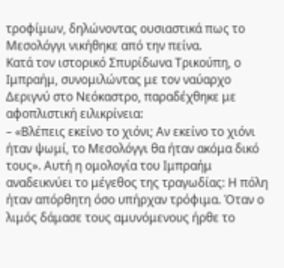τροφίμων, δηλώνοντας ουσιαστικά πως το Μεσολόγγι νικήθηκε από την πείνα.
Κατά τον ιστορικό Σπυρίδωνα Τρικούπη, ο Ιμπραήμ, συνομιλώντας με τον ναύαρχο Δεριγνύ στο Νεόκαστρο, παραδέχθηκε με αφοπλιστική ειλικρίνεια:
– «Βλέπεις εκείνο το χιόνι; Αν εκείνο το χιόνι ήταν ψωμί, το Μεσολόγγι θα ήταν ακόμα δικό τους». Αυτή η ομολογία του Ιμπραήμ αναδεικνύει το μέγεθος της τραγωδίας: Η πόλη ήταν απόρθητη όσο υπήρχαν τρόφιμα. Όταν ο λιμός δάμασε τους αμυνόμενους ήρθε το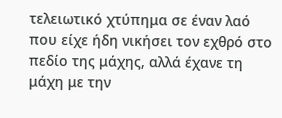τελειωτικό χτύπημα σε έναν λαό που είχε ήδη νικήσει τον εχθρό στο πεδίο της μάχης, αλλά έχανε τη μάχη με την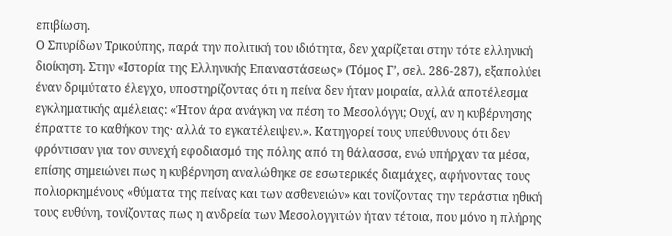επιβίωση.
Ο Σπυρίδων Τρικούπης, παρά την πολιτική του ιδιότητα, δεν χαρίζεται στην τότε ελληνική διοίκηση. Στην «Ιστορία της Ελληνικής Επαναστάσεως» (Τόμος Γ’, σελ. 286-287), εξαπολύει έναν δριμύτατο έλεγχο, υποστηρίζοντας ότι η πείνα δεν ήταν μοιραία, αλλά αποτέλεσμα εγκληματικής αμέλειας: «Ήτον άρα ανάγκη να πέση το Μεσολόγγι; Ουχί, αν η κυβέρνησης έπραττε το καθήκον της· αλλά το εγκατέλειψεν.». Κατηγορεί τους υπεύθυνους ότι δεν φρόντισαν για τον συνεχή εφοδιασμό της πόλης από τη θάλασσα, ενώ υπήρχαν τα μέσα, επίσης σημειώνει πως η κυβέρνηση αναλώθηκε σε εσωτερικές διαμάχες, αφήνοντας τους πολιορκημένους «θύματα της πείνας και των ασθενειών» και τονίζοντας την τεράστια ηθική τους ευθύνη, τονίζοντας πως η ανδρεία των Μεσολογγιτών ήταν τέτοια, που μόνο η πλήρης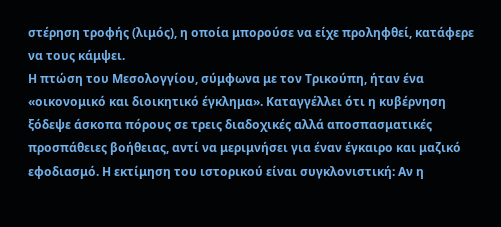στέρηση τροφής (λιμός), η οποία μπορούσε να είχε προληφθεί, κατάφερε να τους κάμψει.
Η πτώση του Μεσολογγίου, σύμφωνα με τον Τρικούπη, ήταν ένα «οικονομικό και διοικητικό έγκλημα». Καταγγέλλει ότι η κυβέρνηση ξόδεψε άσκοπα πόρους σε τρεις διαδοχικές αλλά αποσπασματικές προσπάθειες βοήθειας, αντί να μεριμνήσει για έναν έγκαιρο και μαζικό εφοδιασμό. Η εκτίμηση του ιστορικού είναι συγκλονιστική: Αν η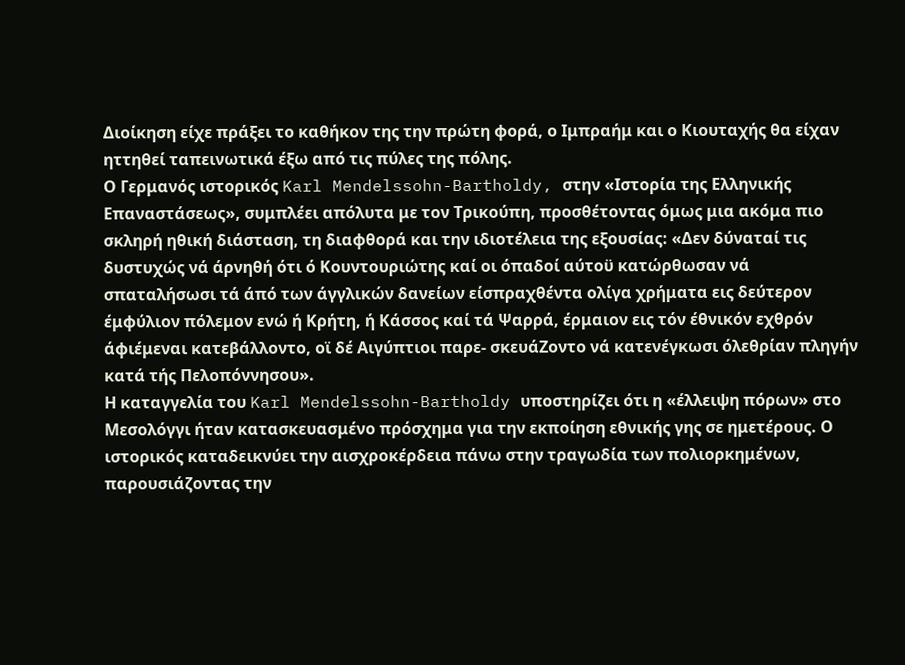Διοίκηση είχε πράξει το καθήκον της την πρώτη φορά, ο Ιμπραήμ και ο Κιουταχής θα είχαν ηττηθεί ταπεινωτικά έξω από τις πύλες της πόλης.
Ο Γερμανός ιστορικός Karl Mendelssohn-Bartholdy, στην «Ιστορία της Ελληνικής Επαναστάσεως», συμπλέει απόλυτα με τον Τρικούπη, προσθέτοντας όμως μια ακόμα πιο σκληρή ηθική διάσταση, τη διαφθορά και την ιδιοτέλεια της εξουσίας: «Δεν δύναταί τις δυστυχώς νά άρνηθή ότι ό Κουντουριώτης καί οι όπαδοί αύτοϋ κατώρθωσαν νά σπαταλήσωσι τά άπό των άγγλικών δανείων είσπραχθέντα ολίγα χρήματα εις δεύτερον έμφύλιον πόλεμον ενώ ή Κρήτη, ή Κάσσος καί τά Ψαρρά, έρμαιον εις τόν έθνικόν εχθρόν άφιέμεναι κατεβάλλοντο, οϊ δέ Αιγύπτιοι παρε- σκευάΖοντο νά κατενέγκωσι όλεθρίαν πληγήν κατά τής Πελοπόννησου».
Η καταγγελία του Karl Mendelssohn-Bartholdy υποστηρίζει ότι η «έλλειψη πόρων» στο Μεσολόγγι ήταν κατασκευασμένο πρόσχημα για την εκποίηση εθνικής γης σε ημετέρους. Ο ιστορικός καταδεικνύει την αισχροκέρδεια πάνω στην τραγωδία των πολιορκημένων, παρουσιάζοντας την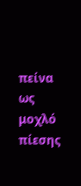πείνα ως μοχλό πίεσης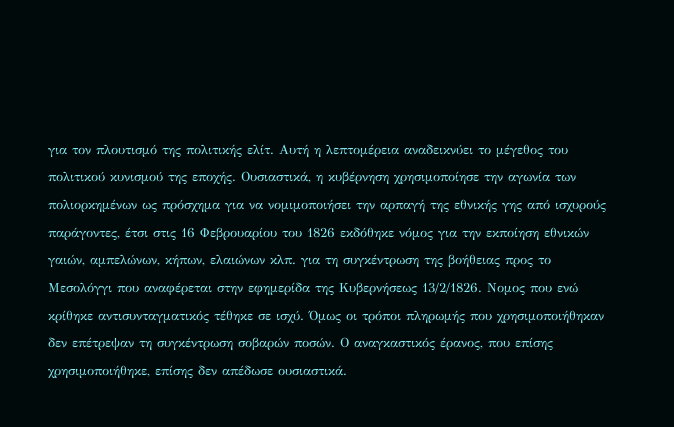για τον πλουτισμό της πολιτικής ελίτ. Αυτή η λεπτομέρεια αναδεικνύει το μέγεθος του πολιτικού κυνισμού της εποχής. Ουσιαστικά, η κυβέρνηση χρησιμοποίησε την αγωνία των πολιορκημένων ως πρόσχημα για να νομιμοποιήσει την αρπαγή της εθνικής γης από ισχυρούς παράγοντες, έτσι στις 16 Φεβρουαρίου του 1826 εκδόθηκε νόμος για την εκποίηση εθνικών γαιών, αμπελώνων, κήπων, ελαιώνων κλπ. για τη συγκέντρωση της βοήθειας προς το Μεσολόγγι που αναφέρεται στην εφημερίδα της Κυβερνήσεως 13/2/1826. Νομος που ενώ κρίθηκε αντισυνταγματικός τέθηκε σε ισχύ. Όμως οι τρόποι πληρωμής που χρησιμοποιήθηκαν δεν επέτρεψαν τη συγκέντρωση σοβαρών ποσών. Ο αναγκαστικός έρανος, που επίσης χρησιμοποιήθηκε, επίσης δεν απέδωσε ουσιαστικά.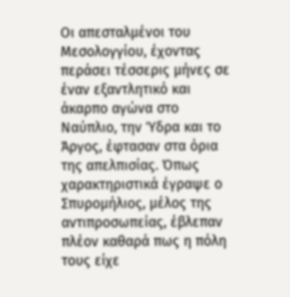Οι απεσταλμένοι του Μεσολογγίου, έχοντας περάσει τέσσερις μήνες σε έναν εξαντλητικό και άκαρπο αγώνα στο Ναύπλιο, την Ύδρα και το Άργος, έφτασαν στα όρια της απελπισίας. Όπως χαρακτηριστικά έγραψε ο Σπυρομήλιος, μέλος της αντιπροσωπείας, έβλεπαν πλέον καθαρά πως η πόλη τους είχε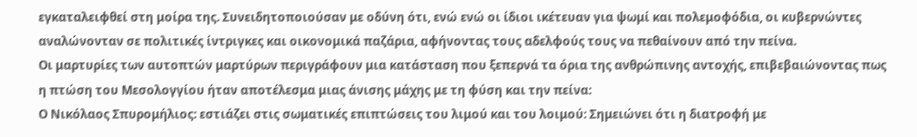εγκαταλειφθεί στη μοίρα της. Συνειδητοποιούσαν με οδύνη ότι, ενώ ενώ οι ίδιοι ικέτευαν για ψωμί και πολεμοφόδια, οι κυβερνώντες αναλώνονταν σε πολιτικές ίντριγκες και οικονομικά παζάρια, αφήνοντας τους αδελφούς τους να πεθαίνουν από την πείνα.
Οι μαρτυρίες των αυτοπτών μαρτύρων περιγράφουν μια κατάσταση που ξεπερνά τα όρια της ανθρώπινης αντοχής, επιβεβαιώνοντας πως η πτώση του Μεσολογγίου ήταν αποτέλεσμα μιας άνισης μάχης με τη φύση και την πείνα:
Ο Νικόλαος Σπυρομήλιος: εστιάζει στις σωματικές επιπτώσεις του λιμού και του λοιμού: Σημειώνει ότι η διατροφή με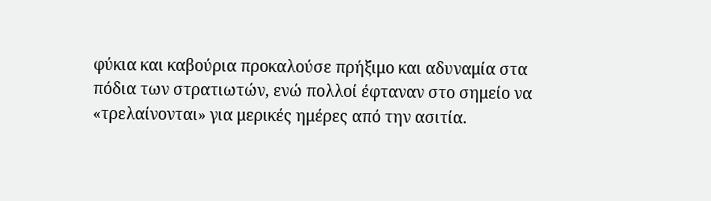φύκια και καβούρια προκαλούσε πρήξιμο και αδυναμία στα πόδια των στρατιωτών, ενώ πολλοί έφταναν στο σημείο να «τρελαίνονται» για μερικές ημέρες από την ασιτία.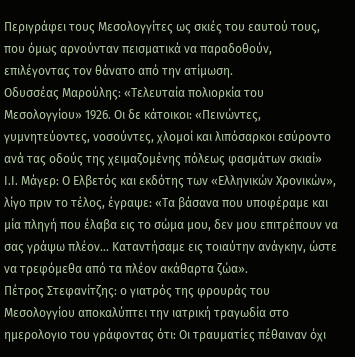Περιγράφει τους Μεσολογγίτες ως σκιές του εαυτού τους, που όμως αρνούνταν πεισματικά να παραδοθούν, επιλέγοντας τον θάνατο από την ατίμωση.
Οδυσσέας Μαρούλης: «Τελευταία πολιορκία του Μεσολογγίου» 1926. Οι δε κάτοικοι: «Πεινώντες, γυμνητεύοντες, νοσούντες, χλομοί και λιπόσαρκοι εσύροντο ανά τας οδούς της χειμαζομένης πόλεως φασμάτων σκιαί»
Ι.Ι. Μάγερ: Ο Ελβετός και εκδότης των «Ελληνικών Χρονικών», λίγο πριν το τέλος, έγραψε: «Τα βάσανα που υποφέραμε και μία πληγή που έλαβα εις το σώμα μου, δεν μου επιτρέπουν να σας γράψω πλέον… Καταντήσαμε εις τοιαύτην ανάγκην, ώστε να τρεφόμεθα από τα πλέον ακάθαρτα ζώα».
Πέτρος Στεφανίτζης: ο γιατρός της φρουράς του Μεσολογγίου αποκαλύπτει την ιατρική τραγωδία στο ημερολογιο του γράφοντας ότι: Οι τραυματίες πέθαιναν όχι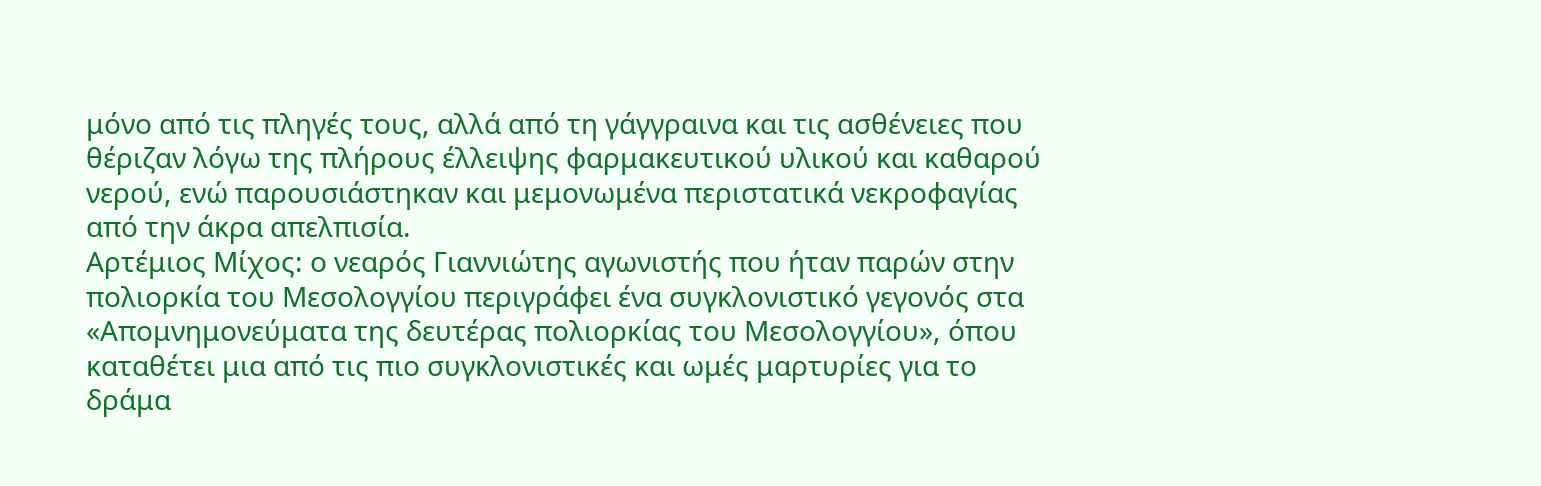μόνο από τις πληγές τους, αλλά από τη γάγγραινα και τις ασθένειες που θέριζαν λόγω της πλήρους έλλειψης φαρμακευτικού υλικού και καθαρού νερού, ενώ παρουσιάστηκαν και μεμονωμένα περιστατικά νεκροφαγίας από την άκρα απελπισία.
Αρτέμιος Μίχος: ο νεαρός Γιαννιώτης αγωνιστής που ήταν παρών στην πολιορκία του Μεσολογγίου περιγράφει ένα συγκλονιστικό γεγονός στα «Απομνημονεύματα της δευτέρας πολιορκίας του Μεσολογγίου», όπου καταθέτει μια από τις πιο συγκλονιστικές και ωμές μαρτυρίες για το δράμα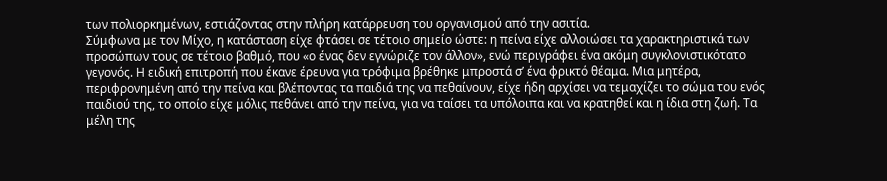των πολιορκημένων, εστιάζοντας στην πλήρη κατάρρευση του οργανισμού από την ασιτία.
Σύμφωνα με τον Μίχο, η κατάσταση είχε φτάσει σε τέτοιο σημείο ώστε: η πείνα είχε αλλοιώσει τα χαρακτηριστικά των προσώπων τους σε τέτοιο βαθμό, που «ο ένας δεν εγνώριζε τον άλλον», ενώ περιγράφει ένα ακόμη συγκλονιστικότατο γεγονός. Η ειδική επιτροπή που έκανε έρευνα για τρόφιμα βρέθηκε μπροστά σ’ ένα φρικτό θέαμα. Μια μητέρα, περιφρονημένη από την πείνα και βλέποντας τα παιδιά της να πεθαίνουν, είχε ήδη αρχίσει να τεμαχίζει το σώμα του ενός παιδιού της, το οποίο είχε μόλις πεθάνει από την πείνα, για να ταίσει τα υπόλοιπα και να κρατηθεί και η ίδια στη ζωή. Τα μέλη της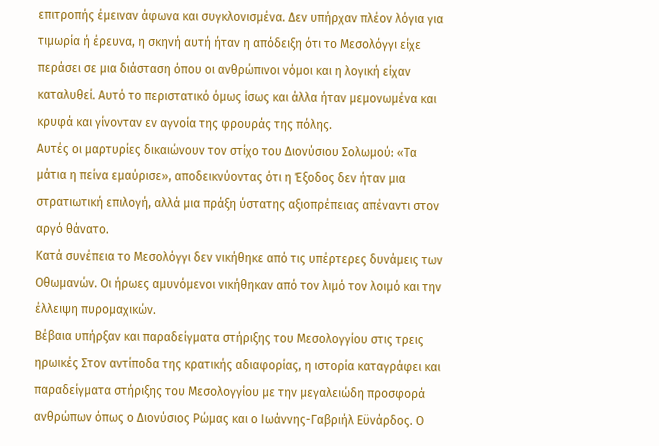επιτροπής έμειναν άφωνα και συγκλονισμένα. Δεν υπήρχαν πλέον λόγια για τιμωρία ή έρευνα, η σκηνή αυτή ήταν η απόδειξη ότι το Μεσολόγγι είχε περάσει σε μια διάσταση όπου οι ανθρώπινοι νόμοι και η λογική είχαν καταλυθεί. Αυτό το περιστατικό όμως ίσως και άλλα ήταν μεμονωμένα και κρυφά και γίνονταν εν αγνοία της φρουράς της πόλης.
Αυτές οι μαρτυρίες δικαιώνουν τον στίχο του Διονύσιου Σολωμού: «Τα μάτια η πείνα εμαύρισε», αποδεικνύοντας ότι η Έξοδος δεν ήταν μια στρατιωτική επιλογή, αλλά μια πράξη ύστατης αξιοπρέπειας απέναντι στον αργό θάνατο.
Κατά συνέπεια το Μεσολόγγι δεν νικήθηκε από τις υπέρτερες δυνάμεις των Οθωμανών. Οι ήρωες αμυνόμενοι νικήθηκαν από τον λιμό τον λοιμό και την έλλειψη πυρομαχικών.
Βέβαια υπήρξαν και παραδείγματα στήριξης του Μεσολογγίου στις τρεις ηρωικές Στον αντίποδα της κρατικής αδιαφορίας, η ιστορία καταγράφει και παραδείγματα στήριξης του Μεσολογγίου με την μεγαλειώδη προσφορά ανθρώπων όπως ο Διονύσιος Ρώμας και ο Ιωάννης-Γαβριήλ Εϋνάρδος. Ο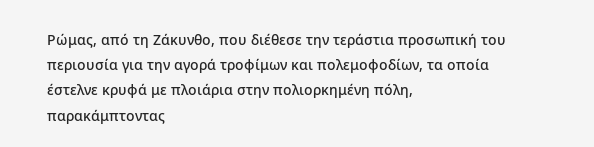Ρώμας, από τη Ζάκυνθο, που διέθεσε την τεράστια προσωπική του περιουσία για την αγορά τροφίμων και πολεμοφοδίων, τα οποία έστελνε κρυφά με πλοιάρια στην πολιορκημένη πόλη, παρακάμπτοντας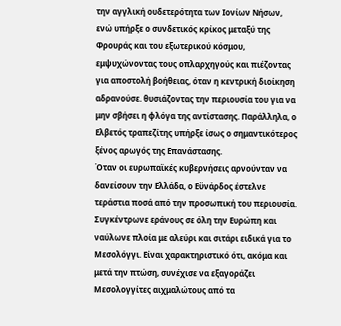την αγγλική ουδετερότητα των Ιονίων Νήσων, ενώ υπήρξε ο συνδετικός κρίκος μεταξύ της Φρουράς και του εξωτερικού κόσμου, εμψυχώνοντας τους οπλαρχηγούς και πιέζοντας για αποστολή βοήθειας, όταν η κεντρική διοίκηση αδρανούσε. θυσιάζοντας την περιουσία του για να μην σβήσει η φλόγα της αντίστασης. Παράλληλα, ο Ελβετός τραπεζίτης υπήρξε ίσως ο σημαντικότερος ξένος αρωγός της Επανάστασης.
Όταν οι ευρωπαϊκές κυβερνήσεις αρνούνταν να δανείσουν την Ελλάδα, ο Εϋνάρδος έστελνε τεράστια ποσά από την προσωπική του περιουσία. Συγκέντρωνε εράνους σε όλη την Ευρώπη και ναύλωνε πλοία με αλεύρι και σιτάρι ειδικά για το Μεσολόγγι. Είναι χαρακτηριστικό ότι, ακόμα και μετά την πτώση, συνέχισε να εξαγοράζει Μεσολογγίτες αιχμαλώτους από τα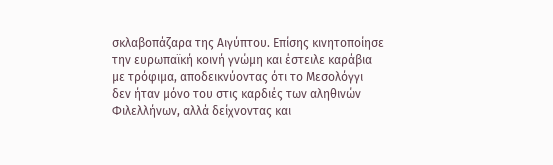σκλαβοπάζαρα της Αιγύπτου. Επίσης κινητοποίησε την ευρωπαϊκή κοινή γνώμη και έστειλε καράβια με τρόφιμα, αποδεικνύοντας ότι το Μεσολόγγι δεν ήταν μόνο του στις καρδιές των αληθινών Φιλελλήνων, αλλά δείχνοντας και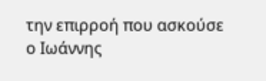την επιρροή που ασκούσε ο Ιωάννης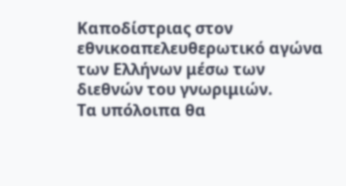Καποδίστριας στον εθνικοαπελευθερωτικό αγώνα των Ελλήνων μέσω των διεθνών του γνωριμιών.
Τα υπόλοιπα θα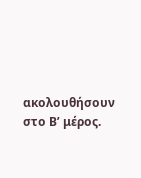ακολουθήσουν στο Β’ μέρος.